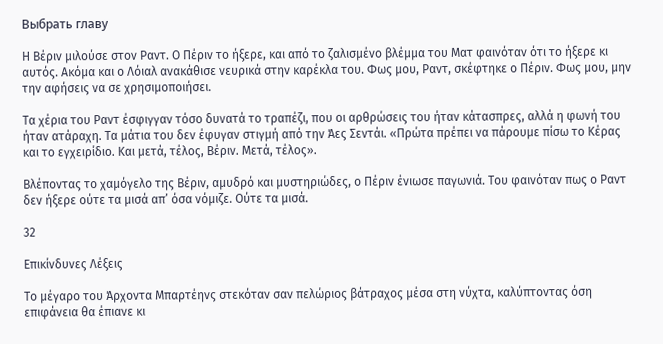Выбрать главу

Η Βέριν μιλούσε στον Ραντ. Ο Πέριν το ήξερε, και από το ζαλισμένο βλέμμα του Ματ φαινόταν ότι το ήξερε κι αυτός. Ακόμα και ο Λόιαλ ανακάθισε νευρικά στην καρέκλα του. Φως μου, Ραντ, σκέφτηκε ο Πέριν. Φως μου, μην την αφήσεις να σε χρησιμοποιήσει.

Τα χέρια του Ραντ έσφιγγαν τόσο δυνατά το τραπέζι, που οι αρθρώσεις του ήταν κάτασπρες, αλλά η φωνή του ήταν ατάραχη. Τα μάτια του δεν έφυγαν στιγμή από την Άες Σεντάι. «Πρώτα πρέπει να πάρουμε πίσω το Κέρας και το εγχειρίδιο. Και μετά, τέλος, Βέριν. Μετά, τέλος».

Βλέποντας το χαμόγελο της Βέριν, αμυδρό και μυστηριώδες, ο Πέριν ένιωσε παγωνιά. Του φαινόταν πως ο Ραντ δεν ήξερε ούτε τα μισά απ’ όσα νόμιζε. Ούτε τα μισά.

32

Επικίνδυνες Λέξεις

Το μέγαρο του Άρχοντα Μπαρτέηνς στεκόταν σαν πελώριος βάτραχος μέσα στη νύχτα, καλύπτοντας όση επιφάνεια θα έπιανε κι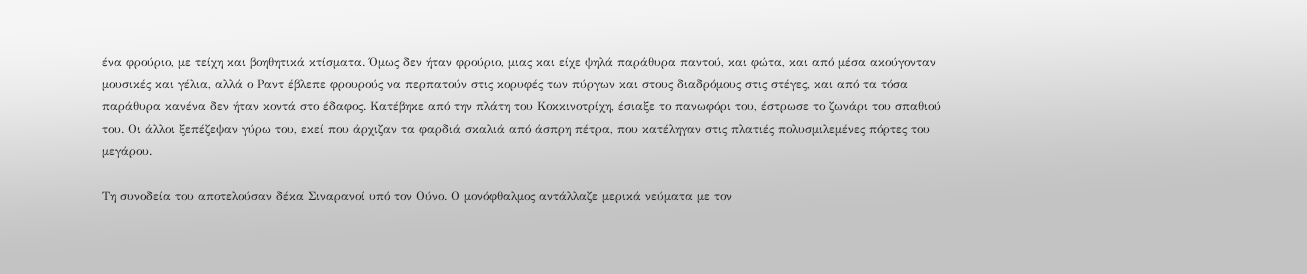ένα φρούριο, με τείχη και βοηθητικά κτίσματα. Όμως δεν ήταν φρούριο, μιας και είχε ψηλά παράθυρα παντού, και φώτα, και από μέσα ακούγονταν μουσικές και γέλια, αλλά ο Ραντ έβλεπε φρουρούς να περπατούν στις κορυφές των πύργων και στους διαδρόμους στις στέγες, και από τα τόσα παράθυρα κανένα δεν ήταν κοντά στο έδαφος. Κατέβηκε από την πλάτη του Κοκκινοτρίχη, έσιαξε το πανωφόρι του, έστρωσε το ζωνάρι του σπαθιού του. Οι άλλοι ξεπέζεψαν γύρω του, εκεί που άρχιζαν τα φαρδιά σκαλιά από άσπρη πέτρα, που κατέληγαν στις πλατιές πολυσμιλεμένες πόρτες του μεγάρου.

Τη συνοδεία του αποτελούσαν δέκα Σιναρανοί υπό τον Ούνο. Ο μονόφθαλμος αντάλλαζε μερικά νεύματα με τον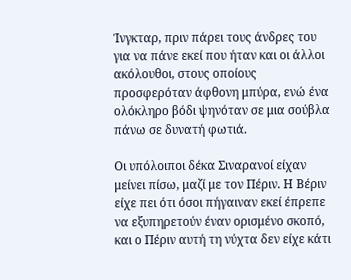Ίνγκταρ, πριν πάρει τους άνδρες του για να πάνε εκεί που ήταν και οι άλλοι ακόλουθοι, στους οποίους προσφερόταν άφθονη μπύρα, ενώ ένα ολόκληρο βόδι ψηνόταν σε μια σούβλα πάνω σε δυνατή φωτιά.

Οι υπόλοιποι δέκα Σιναρανοί είχαν μείνει πίσω, μαζί με τον Πέριν. Η Βέριν είχε πει ότι όσοι πήγαιναν εκεί έπρεπε να εξυπηρετούν έναν ορισμένο σκοπό, και ο Πέριν αυτή τη νύχτα δεν είχε κάτι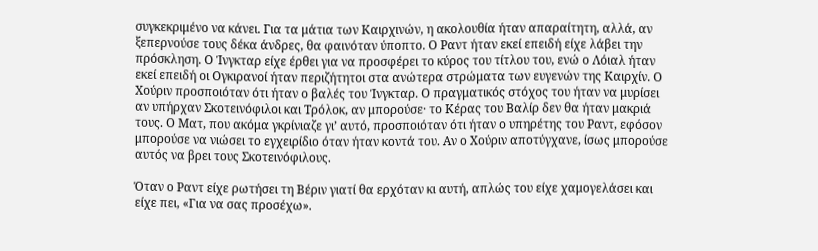συγκεκριμένο να κάνει. Για τα μάτια των Καιρχινών, η ακολουθία ήταν απαραίτητη, αλλά, αν ξεπερνούσε τους δέκα άνδρες, θα φαινόταν ύποπτο. Ο Ραντ ήταν εκεί επειδή είχε λάβει την πρόσκληση. Ο Ίνγκταρ είχε έρθει για να προσφέρει το κύρος του τίτλου του, ενώ ο Λόιαλ ήταν εκεί επειδή οι Ογκιρανοί ήταν περιζήτητοι στα ανώτερα στρώματα των ευγενών της Καιρχίν. Ο Χούριν προσποιόταν ότι ήταν ο βαλές του Ίνγκταρ. Ο πραγματικός στόχος του ήταν να μυρίσει αν υπήρχαν Σκοτεινόφιλοι και Τρόλοκ, αν μπορούσε· το Κέρας του Βαλίρ δεν θα ήταν μακριά τους. Ο Ματ, που ακόμα γκρίνιαζε γι’ αυτό, προσποιόταν ότι ήταν ο υπηρέτης του Ραντ, εφόσον μπορούσε να νιώσει το εγχειρίδιο όταν ήταν κοντά του. Αν ο Χούριν αποτύγχανε, ίσως μπορούσε αυτός να βρει τους Σκοτεινόφιλους.

Όταν ο Ραντ είχε ρωτήσει τη Βέριν γιατί θα ερχόταν κι αυτή, απλώς του είχε χαμογελάσει και είχε πει, «Για να σας προσέχω».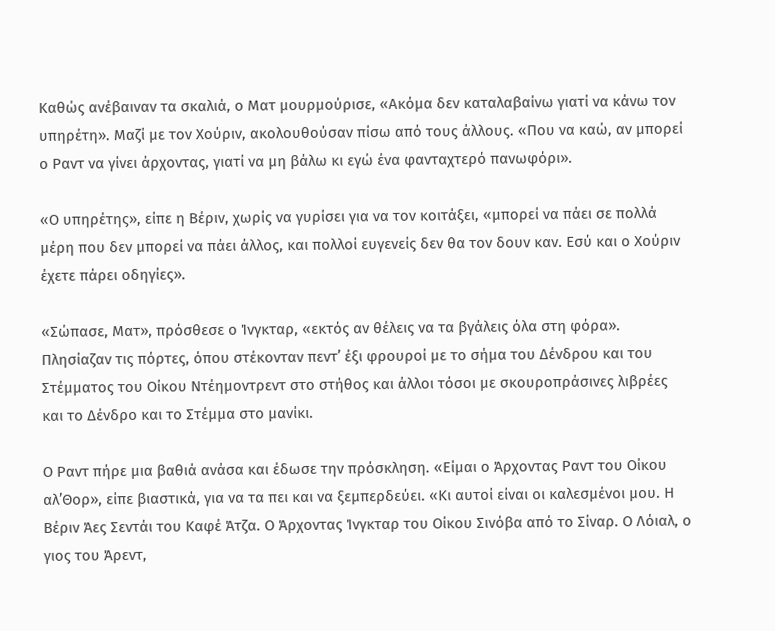Καθώς ανέβαιναν τα σκαλιά, ο Ματ μουρμούρισε, «Ακόμα δεν καταλαβαίνω γιατί να κάνω τον υπηρέτη». Μαζί με τον Χούριν, ακολουθούσαν πίσω από τους άλλους. «Που να καώ, αν μπορεί ο Ραντ να γίνει άρχοντας, γιατί να μη βάλω κι εγώ ένα φανταχτερό πανωφόρι».

«Ο υπηρέτης», είπε η Βέριν, χωρίς να γυρίσει για να τον κοιτάξει, «μπορεί να πάει σε πολλά μέρη που δεν μπορεί να πάει άλλος, και πολλοί ευγενείς δεν θα τον δουν καν. Εσύ και ο Χούριν έχετε πάρει οδηγίες».

«Σώπασε, Ματ», πρόσθεσε ο Ίνγκταρ, «εκτός αν θέλεις να τα βγάλεις όλα στη φόρα». Πλησίαζαν τις πόρτες, όπου στέκονταν πεντ’ έξι φρουροί με το σήμα του Δένδρου και του Στέμματος του Οίκου Ντέημοντρεντ στο στήθος και άλλοι τόσοι με σκουροπράσινες λιβρέες και το Δένδρο και το Στέμμα στο μανίκι.

Ο Ραντ πήρε μια βαθιά ανάσα και έδωσε την πρόσκληση. «Είμαι ο Άρχοντας Ραντ του Οίκου αλ’Θορ», είπε βιαστικά, για να τα πει και να ξεμπερδεύει. «Κι αυτοί είναι οι καλεσμένοι μου. Η Βέριν Άες Σεντάι του Καφέ Άτζα. Ο Άρχοντας Ίνγκταρ του Οίκου Σινόβα από το Σίναρ. Ο Λόιαλ, ο γιος του Άρεντ,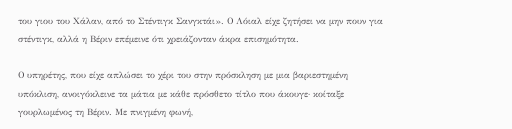του γιου του Χάλαν, από το Στέντιγκ Σανγκτάι». Ο Λόιαλ είχε ζητήσει να μην πουν για στέντιγκ, αλλά η Βέριν επέμεινε ότι χρειάζονταν άκρα επισημότητα.

Ο υπηρέτης, που είχε απλώσει το χέρι του στην πρόσκληση με μια βαριεστημένη υπόκλιση, ανοιγόκλεινε τα μάτια με κάθε πρόσθετο τίτλο που άκουγε· κοίταξε γουρλωμένος τη Βέριν. Με πνιγμένη φωνή,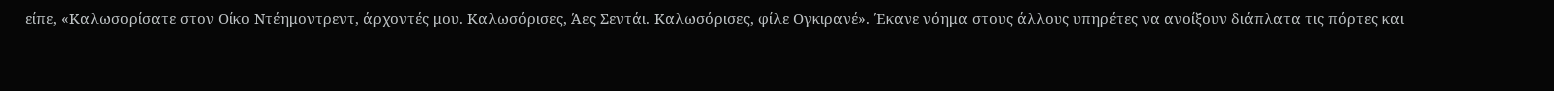είπε, «Καλωσορίσατε στον Οίκο Ντέημοντρεντ, άρχοντές μου. Καλωσόρισες, Άες Σεντάι. Καλωσόρισες, φίλε Ογκιρανέ». Έκανε νόημα στους άλλους υπηρέτες να ανοίξουν διάπλατα τις πόρτες και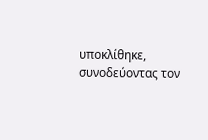υποκλίθηκε, συνοδεύοντας τον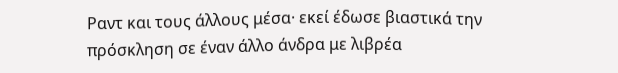Ραντ και τους άλλους μέσα· εκεί έδωσε βιαστικά την πρόσκληση σε έναν άλλο άνδρα με λιβρέα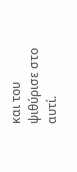και του ψιθύρισε στο αυτί.